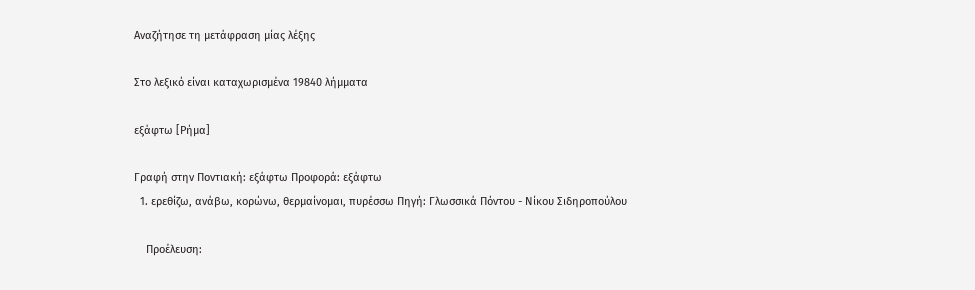Αναζήτησε τη μετάφραση μίας λέξης

Στο λεξικό είναι καταχωρισμένα 19840 λήμματα

εξάφτω [Ρήμα]

Γραφή στην Ποντιακή: εξάφτω Προφορά: εξάφτω
  1. ερεθίζω, ανάβω, κορώνω, θερμαίνομαι, πυρέσσω Πηγή: Γλωσσικά Πόντου - Νίκου Σιδηροπούλου

    Προέλευση: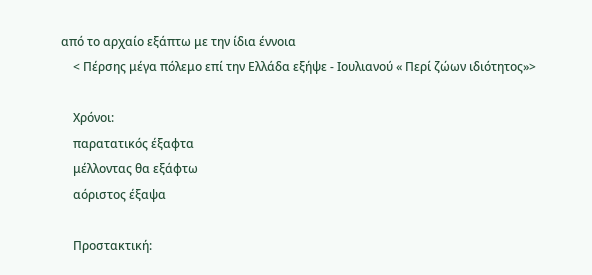από το αρχαίο εξάπτω με την ίδια έννοια
    < Πέρσης μέγα πόλεμο επί την Ελλάδα εξήψε - Ιουλιανού « Περί ζώων ιδιότητος»>

    Χρόνοι:
    παρατατικός έξαφτα
    μέλλοντας θα εξάφτω
    αόριστος έξαψα

    Προστακτική: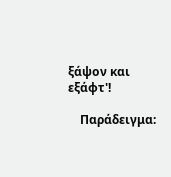ξάψον και εξάφτ'!

    Παράδειγμα: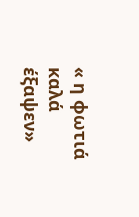« η φωτιά καλά έξαψεν»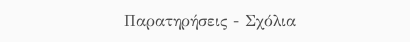Παρατηρήσεις - Σχόλια